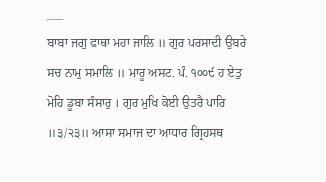___
ਬਾਬਾ ਜਗੁ ਫਾਥਾ ਮਹਾ ਜਾਲਿ ॥ ਗੁਰ ਪਰਸਾਦੀ ਉਬਰੇ ਸਚ ਨਾਮੁ ਸਮਾਲਿ ॥ ਮਾਰੂ ਅਸਟ. ਪੰ. ੧੦੦੯ ਹ ਏਤੁ ਮੋਹਿ ਡੂਬਾ ਸੰਸਾਰੁ । ਗੁਰ ਮੁਖਿ ਕੋਈ ਉਤਰੈ ਪਾਰਿ ॥੩/੨੩॥ ਆਸਾ ਸਮਾਜ ਦਾ ਆਧਾਰ ਗ੍ਰਿਹਸਥ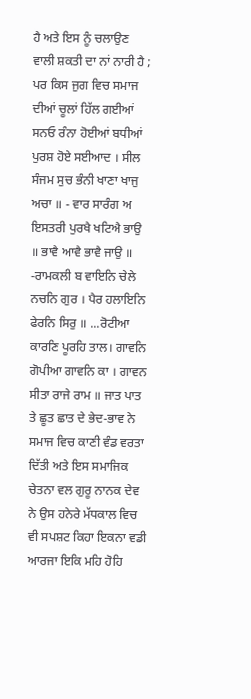ਹੈ ਅਤੇ ਇਸ ਨੂੰ ਚਲਾਉਣ ਵਾਲੀ ਸ਼ਕਤੀ ਦਾ ਨਾਂ ਨਾਰੀ ਹੈ ; ਪਰ ਕਿਸ ਜੁਗ ਵਿਚ ਸਮਾਜ ਦੀਆਂ ਚੂਲਾਂ ਹਿੱਲ ਗਈਆਂ ਸਨਓ ਰੰਨਾ ਹੋਈਆਂ ਬਧੀਆਂ ਪੁਰਸ਼ ਹੋਏ ਸਈਆਦ । ਸੀਲ ਸੰਜਮ ਸੁਚ ਭੰਨੀ ਖਾਣਾ ਖਾਜੁ ਅਚਾ ॥ - ਵਾਰ ਸਾਰੰਗ ਅ ਇਸਤਰੀ ਪੁਰਖੈ ਖਟਿਐ ਭਾਉ ॥ ਭਾਵੈ ਆਵੈ ਭਾਵੈ ਜਾਉ ॥ -ਰਾਮਕਲੀ ਬ ਵਾਇਨਿ ਚੇਲੇ ਨਚਨਿ ਗੁਰ । ਪੈਰ ਹਲਾਇਨਿ ਫੇਰਨਿ ਸਿਰੁ ॥ ...ਰੋਟੀਆ ਕਾਰਣਿ ਪੂਰਹਿ ਤਾਲ। ਗਾਵਨਿ ਗੋਪੀਆ ਗਾਵਨਿ ਕਾ । ਗਾਵਨ ਸੀਤਾ ਰਾਜੇ ਰਾਮ ॥ ਜਾਤ ਪਾਤ ਤੇ ਛੂਤ ਛਾਤ ਦੇ ਭੇਦ-ਭਾਵ ਨੇ ਸਮਾਜ ਵਿਚ ਕਾਣੀ ਵੰਡ ਵਰਤਾ ਦਿੱਤੀ ਅਤੇ ਇਸ ਸਮਾਜਿਕ ਚੇਤਨਾ ਵਲ ਗੁਰੂ ਨਾਨਕ ਦੇਵ ਨੇ ਉਸ ਹਨੇਰੇ ਮੱਧਕਾਲ ਵਿਚ ਵੀ ਸਪਸ਼ਟ ਕਿਹਾ ਇਕਨਾ ਵਡੀ ਆਰਜਾ ਇਕਿ ਮਹਿ ਹੋਹਿ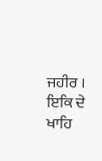ਜਹੀਰ । ਇਕਿ ਦੇ ਖਾਹਿ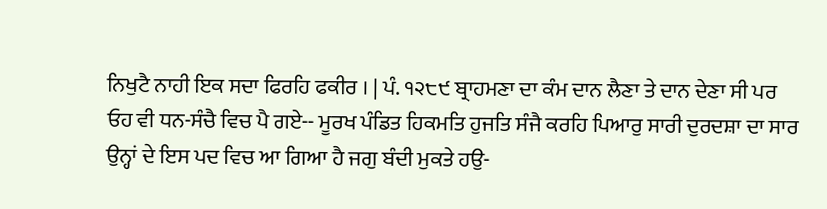ਨਿਖੁਟੈ ਨਾਹੀ ਇਕ ਸਦਾ ਫਿਰਹਿ ਫਕੀਰ । | ਪੰ. ੧੨੮੯ ਬ੍ਰਾਹਮਣਾ ਦਾ ਕੰਮ ਦਾਨ ਲੈਣਾ ਤੇ ਦਾਨ ਦੇਣਾ ਸੀ ਪਰ ਓਹ ਵੀ ਧਨ-ਸੰਚੈ ਵਿਚ ਪੈ ਗਏ-- ਮੂਰਖ ਪੰਡਿਤ ਹਿਕਮਤਿ ਹੁਜਤਿ ਸੰਜੈ ਕਰਹਿ ਪਿਆਰੁ ਸਾਰੀ ਦੁਰਦਸ਼ਾ ਦਾ ਸਾਰ ਉਨ੍ਹਾਂ ਦੇ ਇਸ ਪਦ ਵਿਚ ਆ ਗਿਆ ਹੈ ਜਗੁ ਬੰਦੀ ਮੁਕਤੇ ਹਉ-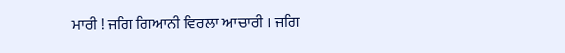ਮਾਰੀ ! ਜਗਿ ਗਿਆਨੀ ਵਿਰਲਾ ਆਚਾਰੀ । ਜਗਿ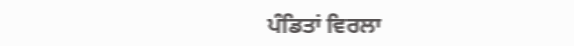ਪੰਡਿਤਾਂ ਵਿਰਲਾ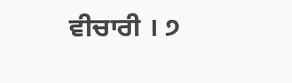ਵੀਚਾਰੀ । ੭